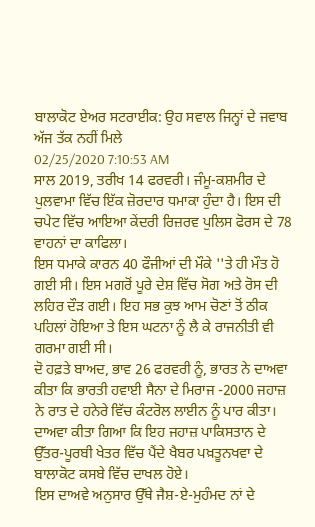ਬਾਲਾਕੋਟ ਏਅਰ ਸਟਰਾਈਕ: ਉਹ ਸਵਾਲ ਜਿਨ੍ਹਾਂ ਦੇ ਜਵਾਬ ਅੱਜ ਤੱਕ ਨਹੀਂ ਮਿਲੇ
02/25/2020 7:10:53 AM
ਸਾਲ 2019, ਤਰੀਖ 14 ਫਰਵਰੀ। ਜੰਮੂ-ਕਸ਼ਮੀਰ ਦੇ ਪੁਲਵਾਮਾ ਵਿੱਚ ਇੱਕ ਜ਼ੋਰਦਾਰ ਧਮਾਕਾ ਹੁੰਦਾ ਹੈ। ਇਸ ਦੀ ਚਪੇਟ ਵਿੱਚ ਆਇਆ ਕੇਂਦਰੀ ਰਿਜ਼ਰਵ ਪੁਲਿਸ ਫੋਰਸ ਦੇ 78 ਵਾਹਨਾਂ ਦਾ ਕਾਫਿਲਾ।
ਇਸ ਧਮਾਕੇ ਕਾਰਨ 40 ਫੌਜੀਆਂ ਦੀ ਮੌਕੇ ''ਤੇ ਹੀ ਮੌਤ ਹੋ ਗਈ ਸੀ। ਇਸ ਮਗਰੋਂ ਪੂਰੇ ਦੇਸ਼ ਵਿੱਚ ਸੋਗ ਅਤੇ ਰੋਸ ਦੀ ਲਹਿਰ ਦੌੜ ਗਈ। ਇਹ ਸਭ ਕੁਝ ਆਮ ਚੋਣਾਂ ਤੋਂ ਠੀਕ ਪਹਿਲਾਂ ਹੋਇਆ ਤੇ ਇਸ ਘਟਨਾ ਨੂੰ ਲੈ ਕੇ ਰਾਜਨੀਤੀ ਵੀ ਗਰਮਾ ਗਈ ਸੀ।
ਦੋ ਹਫ਼ਤੇ ਬਾਅਦ, ਭਾਵ 26 ਫਰਵਰੀ ਨੂੰ, ਭਾਰਤ ਨੇ ਦਾਅਵਾ ਕੀਤਾ ਕਿ ਭਾਰਤੀ ਹਵਾਈ ਸੈਨਾ ਦੇ ਮਿਰਾਜ -2000 ਜਹਾਜ਼ ਨੇ ਰਾਤ ਦੇ ਹਨੇਰੇ ਵਿੱਚ ਕੰਟਰੋਲ ਲਾਈਨ ਨੂੰ ਪਾਰ ਕੀਤਾ। ਦਾਅਵਾ ਕੀਤਾ ਗਿਆ ਕਿ ਇਹ ਜਹਾਜ਼ ਪਾਕਿਸਤਾਨ ਦੇ ਉੱਤਰ-ਪੂਰਬੀ ਖੇਤਰ ਵਿੱਚ ਪੈਂਦੇ ਖੈਬਰ ਪਖ਼ਤੂਨਖਵਾ ਦੇ ਬਾਲਾਕੋਟ ਕਸਬੇ ਵਿੱਚ ਦਾਖਲ ਹੋਏ।
ਇਸ ਦਾਅਵੇ ਅਨੁਸਾਰ ਉੱਥੇ ਜੈਸ਼-ਏ-ਮੁਹੰਮਦ ਨਾਂ ਦੇ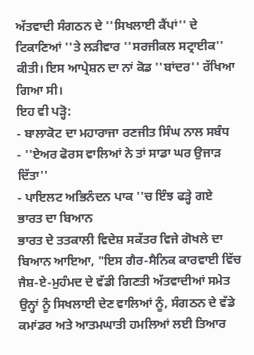ਅੱਤਵਾਦੀ ਸੰਗਠਨ ਦੇ ''ਸਿਖਲਾਈ ਕੈਂਪਾਂ'' ਦੇ ਟਿਕਾਣਿਆਂ ''ਤੇ ਲੜੀਵਾਰ ''ਸਰਜੀਕਲ ਸਟ੍ਰਾਈਕ'' ਕੀਤੀ। ਇਸ ਆਪ੍ਰੇਸ਼ਨ ਦਾ ਨਾਂ ਕੋਡ ''ਬਾਂਦਰ'' ਰੱਖਿਆ ਗਿਆ ਸੀ।
ਇਹ ਵੀ ਪੜ੍ਹੋ:
- ਬਾਲਾਕੋਟ ਦਾ ਮਹਾਰਾਜਾ ਰਣਜੀਤ ਸਿੰਘ ਨਾਲ ਸਬੰਧ
- ''ਏਅਰ ਫੋਰਸ ਵਾਲਿਆਂ ਨੇ ਤਾਂ ਸਾਡਾ ਘਰ ਉਜਾੜ ਦਿੱਤਾ''
- ਪਾਇਲਟ ਅਭਿਨੰਦਨ ਪਾਕ ''ਚ ਇੰਝ ਫੜ੍ਹੇ ਗਏ
ਭਾਰਤ ਦਾ ਬਿਆਨ
ਭਾਰਤ ਦੇ ਤਤਕਾਲੀ ਵਿਦੇਸ਼ ਸਕੱਤਰ ਵਿਜੇ ਗੋਖਲੇ ਦਾ ਬਿਆਨ ਆਇਆ, "ਇਸ ਗੈਰ-ਸੈਨਿਕ ਕਾਰਵਾਈ ਵਿੱਚ ਜੈਸ਼-ਏ-ਮੁਹੰਮਦ ਦੇ ਵੱਡੀ ਗਿਣਤੀ ਅੱਤਵਾਦੀਆਂ ਸਮੇਤ ਉਨ੍ਹਾਂ ਨੂੰ ਸਿਖਲਾਈ ਦੇਣ ਵਾਲਿਆਂ ਨੂੰ, ਸੰਗਠਨ ਦੇ ਵੱਡੇ ਕਮਾਂਡਰ ਅਤੇ ਆਤਮਘਾਤੀ ਹਮਲਿਆਂ ਲਈ ਤਿਆਰ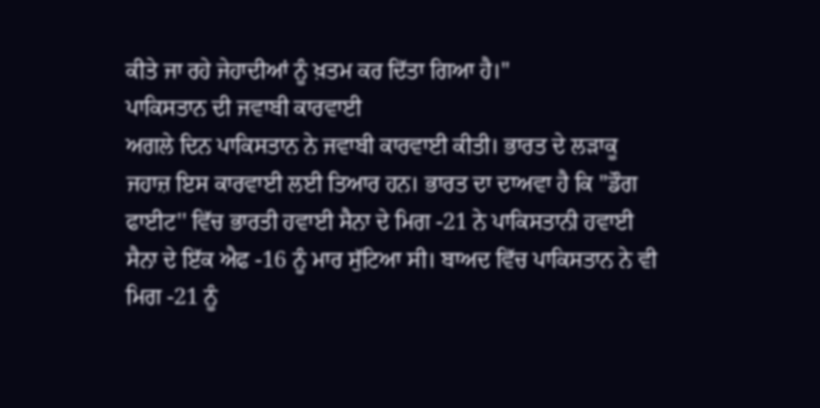ਕੀਤੇ ਜਾ ਰਹੇ ਜੇਹਾਦੀਆਂ ਨੂੰ ਖ਼ਤਮ ਕਰ ਦਿੱਤਾ ਗਿਆ ਹੈ।"
ਪਾਕਿਸਤਾਨ ਦੀ ਜਵਾਬੀ ਕਾਰਵਾਈ
ਅਗਲੇ ਦਿਨ ਪਾਕਿਸਤਾਨ ਨੇ ਜਵਾਬੀ ਕਾਰਵਾਈ ਕੀਤੀ। ਭਾਰਤ ਦੇ ਲੜਾਕੂ ਜਹਾਜ਼ ਇਸ ਕਾਰਵਾਈ ਲਈ ਤਿਆਰ ਹਨ। ਭਾਰਤ ਦਾ ਦਾਅਵਾ ਹੈ ਕਿ ''ਡੌਗ ਫਾਈਟ'' ਵਿੱਚ ਭਾਰਤੀ ਹਵਾਈ ਸੈਨਾ ਦੇ ਮਿਗ -21 ਨੇ ਪਾਕਿਸਤਾਨੀ ਹਵਾਈ ਸੈਨਾ ਦੇ ਇੱਕ ਐਫ -16 ਨੂੰ ਮਾਰ ਸੁੱਟਿਆ ਸੀ। ਬਾਅਦ ਵਿੱਚ ਪਾਕਿਸਤਾਨ ਨੇ ਵੀ ਮਿਗ -21 ਨੂੰ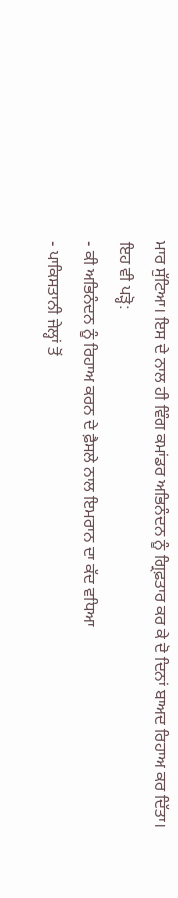ਮਾਰ ਸੁੱਟਿਆ। ਇਸ ਦੇ ਨਾਲ ਹੀ ਵਿੰਗ ਕਮਾਂਡਰ ਅਭਿਨੰਦਨ ਨੂੰ ਗ੍ਰਿਫ਼ਤਾਰ ਕਰ ਕੇ ਦੋ ਦਿਨਾਂ ਬਾਅਦ ਰਿਹਾਅ ਕਰ ਦਿੱਤਾ।
ਇਹ ਵੀ ਪੜ੍ਹੋ:
- ਕੀ ਅਭਿਨੰਦਨ ਨੂੰ ਰਿਹਾਅ ਕਰਨ ਦੇ ਫ਼ੈਸਲੇ ਨਾਲ ਇਮਰਾਨ ਦਾ ਕੱਦ ਵਧਿਆ
- ਪਾਕਿਸਤਾਨੀ ਜੇਲ੍ਹਾਂ ਤੋਂ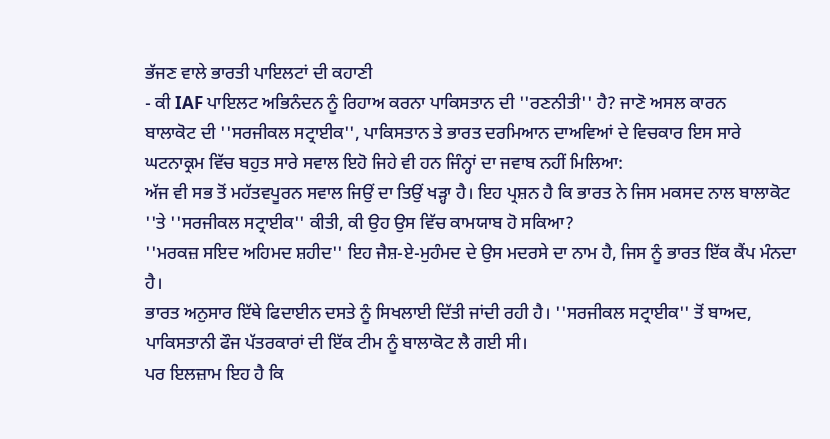ਭੱਜਣ ਵਾਲੇ ਭਾਰਤੀ ਪਾਇਲਟਾਂ ਦੀ ਕਹਾਣੀ
- ਕੀ IAF ਪਾਇਲਟ ਅਭਿਨੰਦਨ ਨੂੰ ਰਿਹਾਅ ਕਰਨਾ ਪਾਕਿਸਤਾਨ ਦੀ ''ਰਣਨੀਤੀ'' ਹੈ? ਜਾਣੋ ਅਸਲ ਕਾਰਨ
ਬਾਲਾਕੋਟ ਦੀ ''ਸਰਜੀਕਲ ਸਟ੍ਰਾਈਕ'', ਪਾਕਿਸਤਾਨ ਤੇ ਭਾਰਤ ਦਰਮਿਆਨ ਦਾਅਵਿਆਂ ਦੇ ਵਿਚਕਾਰ ਇਸ ਸਾਰੇ ਘਟਨਾਕ੍ਰਮ ਵਿੱਚ ਬਹੁਤ ਸਾਰੇ ਸਵਾਲ ਇਹੋ ਜਿਹੇ ਵੀ ਹਨ ਜਿੰਨ੍ਹਾਂ ਦਾ ਜਵਾਬ ਨਹੀਂ ਮਿਲਿਆ:
ਅੱਜ ਵੀ ਸਭ ਤੋਂ ਮਹੱਤਵਪੂਰਨ ਸਵਾਲ ਜਿਉਂ ਦਾ ਤਿਉਂ ਖੜ੍ਹਾ ਹੈ। ਇਹ ਪ੍ਰਸ਼ਨ ਹੈ ਕਿ ਭਾਰਤ ਨੇ ਜਿਸ ਮਕਸਦ ਨਾਲ ਬਾਲਾਕੋਟ ''ਤੇ ''ਸਰਜੀਕਲ ਸਟ੍ਰਾਈਕ'' ਕੀਤੀ, ਕੀ ਉਹ ਉਸ ਵਿੱਚ ਕਾਮਯਾਬ ਹੋ ਸਕਿਆ?
''ਮਰਕਜ਼ ਸਇਦ ਅਹਿਮਦ ਸ਼ਹੀਦ'' ਇਹ ਜੈਸ਼-ਏ-ਮੁਹੰਮਦ ਦੇ ਉਸ ਮਦਰਸੇ ਦਾ ਨਾਮ ਹੈ, ਜਿਸ ਨੂੰ ਭਾਰਤ ਇੱਕ ਕੈਂਪ ਮੰਨਦਾ ਹੈ।
ਭਾਰਤ ਅਨੁਸਾਰ ਇੱਥੇ ਫਿਦਾਈਨ ਦਸਤੇ ਨੂੰ ਸਿਖਲਾਈ ਦਿੱਤੀ ਜਾਂਦੀ ਰਹੀ ਹੈ। ''ਸਰਜੀਕਲ ਸਟ੍ਰਾਈਕ'' ਤੋਂ ਬਾਅਦ, ਪਾਕਿਸਤਾਨੀ ਫੌਜ ਪੱਤਰਕਾਰਾਂ ਦੀ ਇੱਕ ਟੀਮ ਨੂੰ ਬਾਲਾਕੋਟ ਲੈ ਗਈ ਸੀ।
ਪਰ ਇਲਜ਼ਾਮ ਇਹ ਹੈ ਕਿ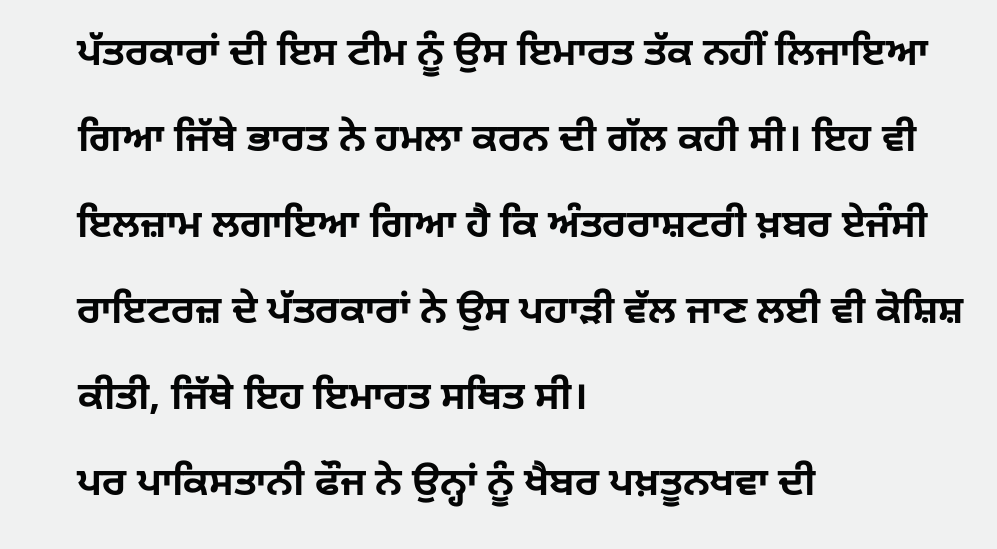ਪੱਤਰਕਾਰਾਂ ਦੀ ਇਸ ਟੀਮ ਨੂੰ ਉਸ ਇਮਾਰਤ ਤੱਕ ਨਹੀਂ ਲਿਜਾਇਆ ਗਿਆ ਜਿੱਥੇ ਭਾਰਤ ਨੇ ਹਮਲਾ ਕਰਨ ਦੀ ਗੱਲ ਕਹੀ ਸੀ। ਇਹ ਵੀ ਇਲਜ਼ਾਮ ਲਗਾਇਆ ਗਿਆ ਹੈ ਕਿ ਅੰਤਰਰਾਸ਼ਟਰੀ ਖ਼ਬਰ ਏਜੰਸੀ ਰਾਇਟਰਜ਼ ਦੇ ਪੱਤਰਕਾਰਾਂ ਨੇ ਉਸ ਪਹਾੜੀ ਵੱਲ ਜਾਣ ਲਈ ਵੀ ਕੋਸ਼ਿਸ਼ ਕੀਤੀ, ਜਿੱਥੇ ਇਹ ਇਮਾਰਤ ਸਥਿਤ ਸੀ।
ਪਰ ਪਾਕਿਸਤਾਨੀ ਫੌਜ ਨੇ ਉਨ੍ਹਾਂ ਨੂੰ ਖੈਬਰ ਪਖ਼ਤੂਨਖਵਾ ਦੀ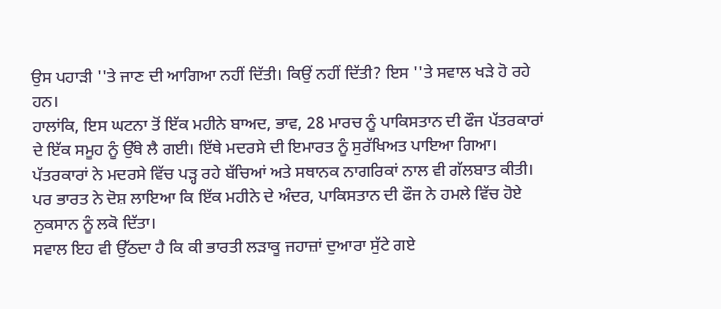ਉਸ ਪਹਾੜੀ ''ਤੇ ਜਾਣ ਦੀ ਆਗਿਆ ਨਹੀਂ ਦਿੱਤੀ। ਕਿਉਂ ਨਹੀਂ ਦਿੱਤੀ? ਇਸ ''ਤੇ ਸਵਾਲ ਖੜੇ ਹੋ ਰਹੇ ਹਨ।
ਹਾਲਾਂਕਿ, ਇਸ ਘਟਨਾ ਤੋਂ ਇੱਕ ਮਹੀਨੇ ਬਾਅਦ, ਭਾਵ, 28 ਮਾਰਚ ਨੂੰ ਪਾਕਿਸਤਾਨ ਦੀ ਫੌਜ ਪੱਤਰਕਾਰਾਂ ਦੇ ਇੱਕ ਸਮੂਹ ਨੂੰ ਉੱਥੇ ਲੈ ਗਈ। ਇੱਥੇ ਮਦਰਸੇ ਦੀ ਇਮਾਰਤ ਨੂੰ ਸੁਰੱਖਿਅਤ ਪਾਇਆ ਗਿਆ। ਪੱਤਰਕਾਰਾਂ ਨੇ ਮਦਰਸੇ ਵਿੱਚ ਪੜ੍ਹ ਰਹੇ ਬੱਚਿਆਂ ਅਤੇ ਸਥਾਨਕ ਨਾਗਰਿਕਾਂ ਨਾਲ ਵੀ ਗੱਲਬਾਤ ਕੀਤੀ। ਪਰ ਭਾਰਤ ਨੇ ਦੋਸ਼ ਲਾਇਆ ਕਿ ਇੱਕ ਮਹੀਨੇ ਦੇ ਅੰਦਰ, ਪਾਕਿਸਤਾਨ ਦੀ ਫੌਜ ਨੇ ਹਮਲੇ ਵਿੱਚ ਹੋਏ ਨੁਕਸਾਨ ਨੂੰ ਲਕੋ ਦਿੱਤਾ।
ਸਵਾਲ ਇਹ ਵੀ ਉੱਠਦਾ ਹੈ ਕਿ ਕੀ ਭਾਰਤੀ ਲੜਾਕੂ ਜਹਾਜ਼ਾਂ ਦੁਆਰਾ ਸੁੱਟੇ ਗਏ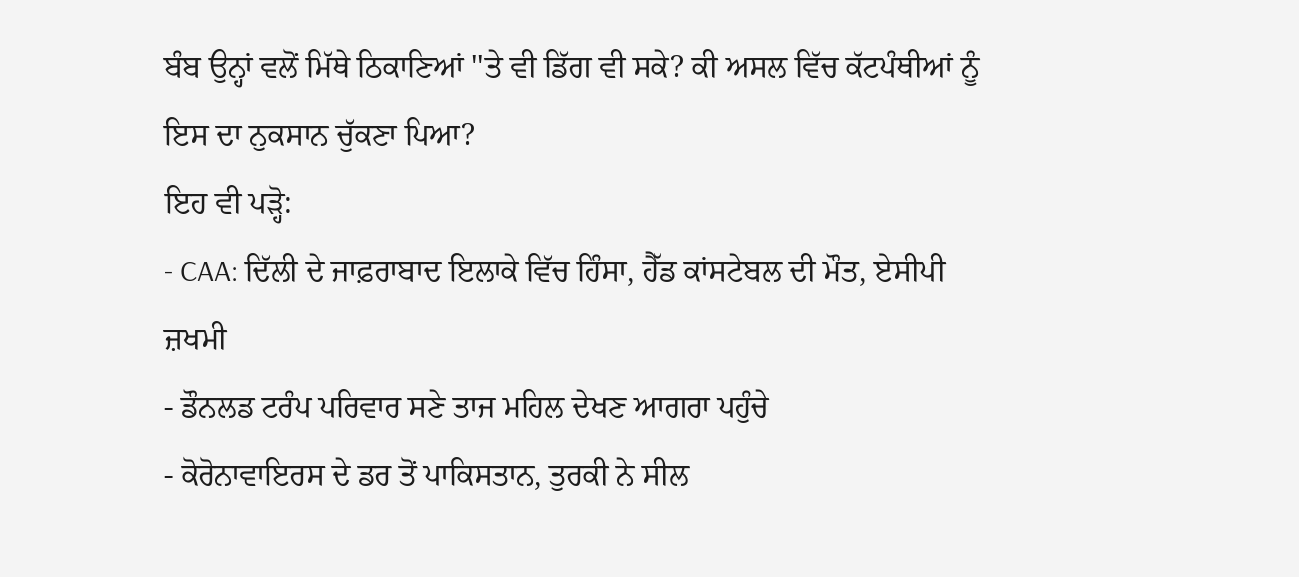ਬੰਬ ਉਨ੍ਹਾਂ ਵਲੋਂ ਮਿੱਥੇ ਠਿਕਾਣਿਆਂ ''ਤੇ ਵੀ ਡਿੱਗ ਵੀ ਸਕੇ? ਕੀ ਅਸਲ ਵਿੱਚ ਕੱਟਪੰਥੀਆਂ ਨੂੰ ਇਸ ਦਾ ਨੁਕਸਾਨ ਚੁੱਕਣਾ ਪਿਆ?
ਇਹ ਵੀ ਪੜ੍ਹੋ:
- CAA: ਦਿੱਲੀ ਦੇ ਜਾਫ਼ਰਾਬਾਦ ਇਲਾਕੇ ਵਿੱਚ ਹਿੰਸਾ, ਹੈੱਡ ਕਾਂਸਟੇਬਲ ਦੀ ਮੌਤ, ਏਸੀਪੀ ਜ਼ਖਮੀ
- ਡੌਨਲਡ ਟਰੰਪ ਪਰਿਵਾਰ ਸਣੇ ਤਾਜ ਮਹਿਲ ਦੇਖਣ ਆਗਰਾ ਪਹੁੰਚੇ
- ਕੋਰੋਨਾਵਾਇਰਸ ਦੇ ਡਰ ਤੋਂ ਪਾਕਿਸਤਾਨ, ਤੁਰਕੀ ਨੇ ਸੀਲ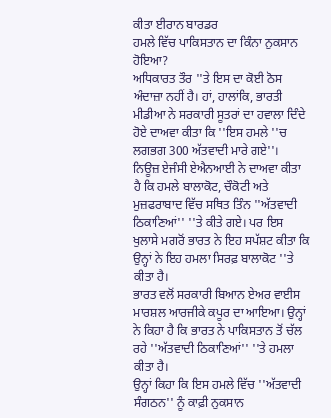ਕੀਤਾ ਈਰਾਨ ਬਾਰਡਰ
ਹਮਲੇ ਵਿੱਚ ਪਾਕਿਸਤਾਨ ਦਾ ਕਿੰਨਾ ਨੁਕਸਾਨ ਹੋਇਆ?
ਅਧਿਕਾਰਤ ਤੌਰ ''ਤੇ ਇਸ ਦਾ ਕੋਈ ਠੋਸ ਅੰਦਾਜ਼ਾ ਨਹੀਂ ਹੈ। ਹਾਂ, ਹਾਲਾਂਕਿ, ਭਾਰਤੀ ਮੀਡੀਆ ਨੇ ਸਰਕਾਰੀ ਸੂਤਰਾਂ ਦਾ ਹਵਾਲਾ ਦਿੰਦੇ ਹੋਏ ਦਾਅਵਾ ਕੀਤਾ ਕਿ ''ਇਸ ਹਮਲੇ ''ਚ ਲਗਭਗ 300 ਅੱਤਵਾਦੀ ਮਾਰੇ ਗਏ''।
ਨਿਊਜ਼ ਏਜੰਸੀ ਏਐਨਆਈ ਨੇ ਦਾਅਵਾ ਕੀਤਾ ਹੈ ਕਿ ਹਮਲੇ ਬਾਲਾਕੋਟ, ਚੌਕੋਟੀ ਅਤੇ ਮੁਜ਼ਫਰਾਬਾਦ ਵਿੱਚ ਸਥਿਤ ਤਿੰਨ ''ਅੱਤਵਾਦੀ ਠਿਕਾਣਿਆਂ'' ''ਤੇ ਕੀਤੇ ਗਏ। ਪਰ ਇਸ ਖੁਲਾਸੇ ਮਗਰੋਂ ਭਾਰਤ ਨੇ ਇਹ ਸਪੱਸ਼ਟ ਕੀਤਾ ਕਿ ਉਨ੍ਹਾਂ ਨੇ ਇਹ ਹਮਲਾ ਸਿਰਫ਼ ਬਾਲਾਕੋਟ ''ਤੇ ਕੀਤਾ ਹੈ।
ਭਾਰਤ ਵਲੋਂ ਸਰਕਾਰੀ ਬਿਆਨ ਏਅਰ ਵਾਈਸ ਮਾਰਸ਼ਲ ਆਰਜੀਕੇ ਕਪੂਰ ਦਾ ਆਇਆ। ਉਨ੍ਹਾਂ ਨੇ ਕਿਹਾ ਹੈ ਕਿ ਭਾਰਤ ਨੇ ਪਾਕਿਸਤਾਨ ਤੋਂ ਚੱਲ ਰਹੇ ''ਅੱਤਵਾਦੀ ਠਿਕਾਣਿਆਂ'' ''ਤੇ ਹਮਲਾ ਕੀਤਾ ਹੈ।
ਉਨ੍ਹਾਂ ਕਿਹਾ ਕਿ ਇਸ ਹਮਲੇ ਵਿੱਚ ''ਅੱਤਵਾਦੀ ਸੰਗਠਨ'' ਨੂੰ ਕਾਫ਼ੀ ਨੁਕਸਾਨ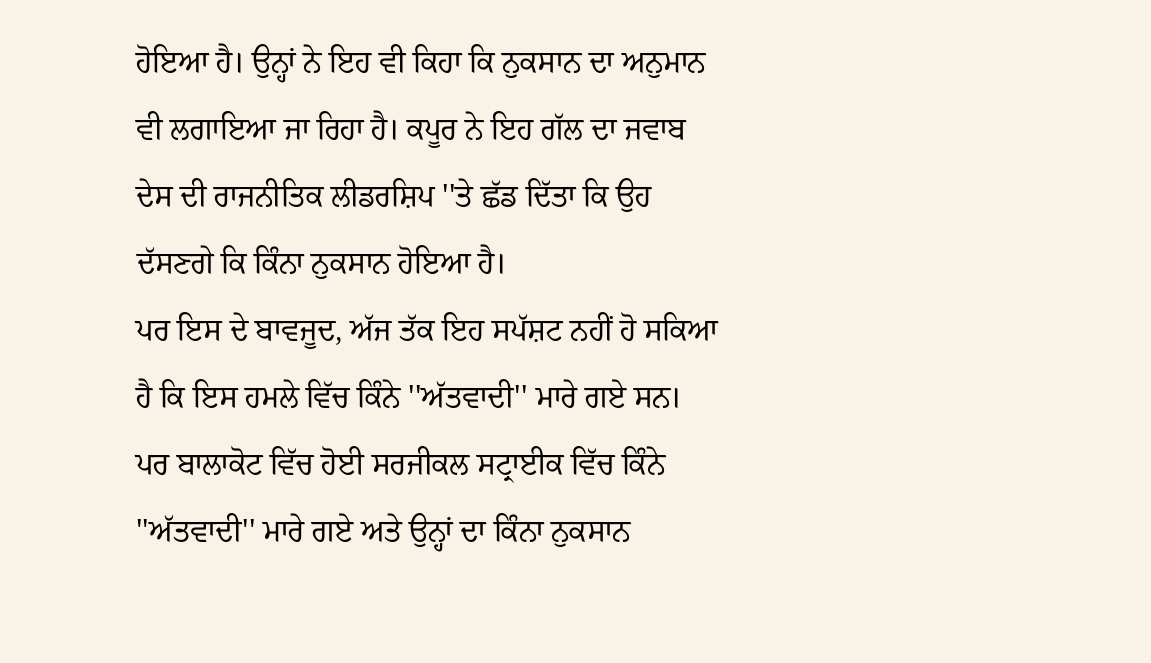ਹੋਇਆ ਹੈ। ਉਨ੍ਹਾਂ ਨੇ ਇਹ ਵੀ ਕਿਹਾ ਕਿ ਨੁਕਸਾਨ ਦਾ ਅਨੁਮਾਨ ਵੀ ਲਗਾਇਆ ਜਾ ਰਿਹਾ ਹੈ। ਕਪੂਰ ਨੇ ਇਹ ਗੱਲ ਦਾ ਜਵਾਬ ਦੇਸ ਦੀ ਰਾਜਨੀਤਿਕ ਲੀਡਰਸ਼ਿਪ ''ਤੇ ਛੱਡ ਦਿੱਤਾ ਕਿ ਉਹ ਦੱਸਣਗੇ ਕਿ ਕਿੰਨਾ ਨੁਕਸਾਨ ਹੋਇਆ ਹੈ।
ਪਰ ਇਸ ਦੇ ਬਾਵਜੂਦ, ਅੱਜ ਤੱਕ ਇਹ ਸਪੱਸ਼ਟ ਨਹੀਂ ਹੋ ਸਕਿਆ ਹੈ ਕਿ ਇਸ ਹਮਲੇ ਵਿੱਚ ਕਿੰਨੇ ''ਅੱਤਵਾਦੀ'' ਮਾਰੇ ਗਏ ਸਨ।
ਪਰ ਬਾਲਾਕੋਟ ਵਿੱਚ ਹੋਈ ਸਰਜੀਕਲ ਸਟ੍ਰਾਈਕ ਵਿੱਚ ਕਿੰਨੇ ''ਅੱਤਵਾਦੀ'' ਮਾਰੇ ਗਏ ਅਤੇ ਉਨ੍ਹਾਂ ਦਾ ਕਿੰਨਾ ਨੁਕਸਾਨ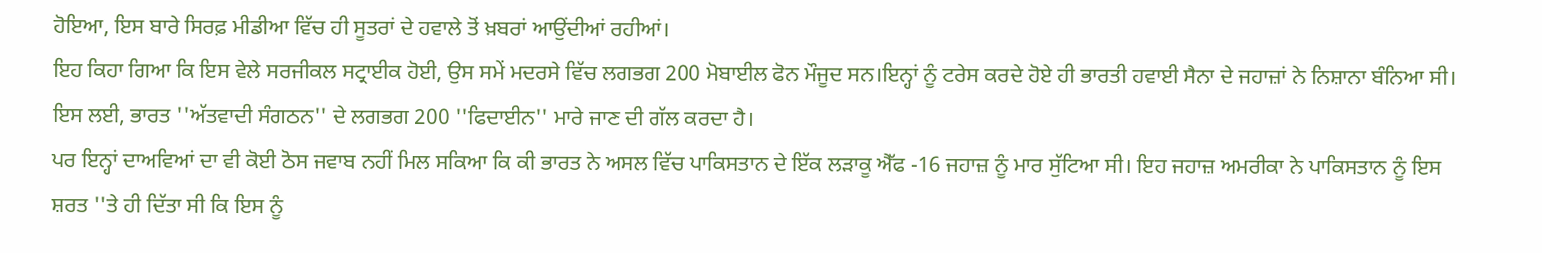ਹੋਇਆ, ਇਸ ਬਾਰੇ ਸਿਰਫ਼ ਮੀਡੀਆ ਵਿੱਚ ਹੀ ਸੂਤਰਾਂ ਦੇ ਹਵਾਲੇ ਤੋਂ ਖ਼ਬਰਾਂ ਆਉਂਦੀਆਂ ਰਹੀਆਂ।
ਇਹ ਕਿਹਾ ਗਿਆ ਕਿ ਇਸ ਵੇਲੇ ਸਰਜੀਕਲ ਸਟ੍ਰਾਈਕ ਹੋਈ, ਉਸ ਸਮੇਂ ਮਦਰਸੇ ਵਿੱਚ ਲਗਭਗ 200 ਮੋਬਾਈਲ ਫੋਨ ਮੌਜੂਦ ਸਨ।ਇਨ੍ਹਾਂ ਨੂੰ ਟਰੇਸ ਕਰਦੇ ਹੋਏ ਹੀ ਭਾਰਤੀ ਹਵਾਈ ਸੈਨਾ ਦੇ ਜਹਾਜ਼ਾਂ ਨੇ ਨਿਸ਼ਾਨਾ ਬੰਨਿਆ ਸੀ। ਇਸ ਲਈ, ਭਾਰਤ ''ਅੱਤਵਾਦੀ ਸੰਗਠਨ'' ਦੇ ਲਗਭਗ 200 ''ਫਿਦਾਈਨ'' ਮਾਰੇ ਜਾਣ ਦੀ ਗੱਲ ਕਰਦਾ ਹੈ।
ਪਰ ਇਨ੍ਹਾਂ ਦਾਅਵਿਆਂ ਦਾ ਵੀ ਕੋਈ ਠੋਸ ਜਵਾਬ ਨਹੀਂ ਮਿਲ ਸਕਿਆ ਕਿ ਕੀ ਭਾਰਤ ਨੇ ਅਸਲ ਵਿੱਚ ਪਾਕਿਸਤਾਨ ਦੇ ਇੱਕ ਲੜਾਕੂ ਐੱਫ -16 ਜਹਾਜ਼ ਨੂੰ ਮਾਰ ਸੁੱਟਿਆ ਸੀ। ਇਹ ਜਹਾਜ਼ ਅਮਰੀਕਾ ਨੇ ਪਾਕਿਸਤਾਨ ਨੂੰ ਇਸ ਸ਼ਰਤ ''ਤੇ ਹੀ ਦਿੱਤਾ ਸੀ ਕਿ ਇਸ ਨੂੰ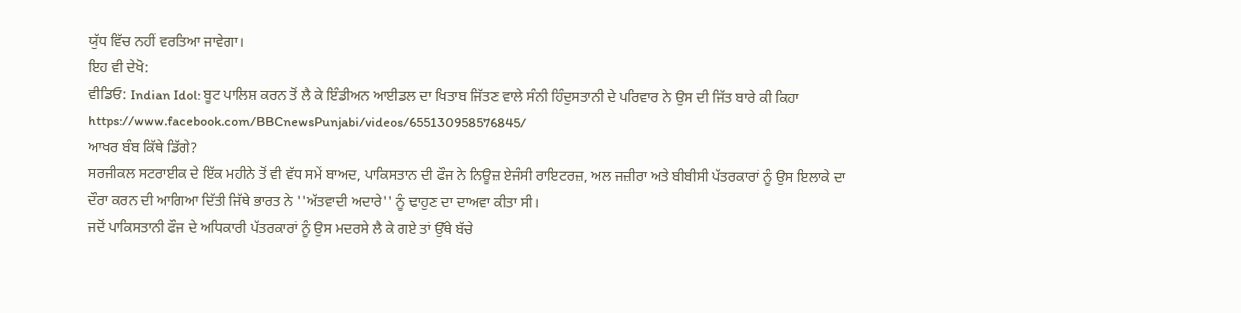ਯੁੱਧ ਵਿੱਚ ਨਹੀਂ ਵਰਤਿਆ ਜਾਵੇਗਾ।
ਇਹ ਵੀ ਦੇਖੋ:
ਵੀਡਿਓ: Indian Idol: ਬੂਟ ਪਾਲਿਸ਼ ਕਰਨ ਤੋਂ ਲੈ ਕੇ ਇੰਡੀਅਨ ਆਈਡਲ ਦਾ ਖਿਤਾਬ ਜਿੱਤਣ ਵਾਲੇ ਸੰਨੀ ਹਿੰਦੁਸਤਾਨੀ ਦੇ ਪਰਿਵਾਰ ਨੇ ਉਸ ਦੀ ਜਿੱਤ ਬਾਰੇ ਕੀ ਕਿਹਾ
https://www.facebook.com/BBCnewsPunjabi/videos/655130958576845/
ਆਖਰ ਬੰਬ ਕਿੱਥੇ ਡਿੱਗੇ?
ਸਰਜੀਕਲ ਸਟਰਾਈਕ ਦੇ ਇੱਕ ਮਹੀਨੇ ਤੋਂ ਵੀ ਵੱਧ ਸਮੇਂ ਬਾਅਦ, ਪਾਕਿਸਤਾਨ ਦੀ ਫੌਜ ਨੇ ਨਿਊਜ਼ ਏਜੰਸੀ ਰਾਇਟਰਜ਼, ਅਲ ਜਜ਼ੀਰਾ ਅਤੇ ਬੀਬੀਸੀ ਪੱਤਰਕਾਰਾਂ ਨੂੰ ਉਸ ਇਲਾਕੇ ਦਾ ਦੌਰਾ ਕਰਨ ਦੀ ਆਗਿਆ ਦਿੱਤੀ ਜਿੱਥੇ ਭਾਰਤ ਨੇ ''ਅੱਤਵਾਦੀ ਅਦਾਰੇ'' ਨੂੰ ਢਾਹੁਣ ਦਾ ਦਾਅਵਾ ਕੀਤਾ ਸੀ।
ਜਦੋਂ ਪਾਕਿਸਤਾਨੀ ਫੌਜ ਦੇ ਅਧਿਕਾਰੀ ਪੱਤਰਕਾਰਾਂ ਨੂੰ ਉਸ ਮਦਰਸੇ ਲੈ ਕੇ ਗਏ ਤਾਂ ਉੱਥੇ ਬੱਚੇ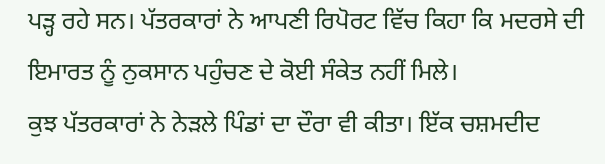ਪੜ੍ਹ ਰਹੇ ਸਨ। ਪੱਤਰਕਾਰਾਂ ਨੇ ਆਪਣੀ ਰਿਪੋਰਟ ਵਿੱਚ ਕਿਹਾ ਕਿ ਮਦਰਸੇ ਦੀ ਇਮਾਰਤ ਨੂੰ ਨੁਕਸਾਨ ਪਹੁੰਚਣ ਦੇ ਕੋਈ ਸੰਕੇਤ ਨਹੀਂ ਮਿਲੇ।
ਕੁਝ ਪੱਤਰਕਾਰਾਂ ਨੇ ਨੇੜਲੇ ਪਿੰਡਾਂ ਦਾ ਦੌਰਾ ਵੀ ਕੀਤਾ। ਇੱਕ ਚਸ਼ਮਦੀਦ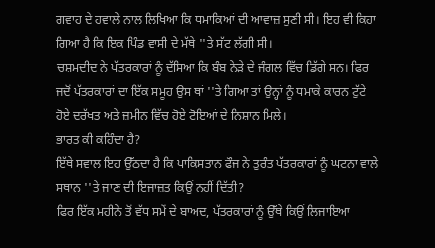ਗਵਾਹ ਦੇ ਹਵਾਲੇ ਨਾਲ ਲਿਖਿਆ ਕਿ ਧਮਾਕਿਆਂ ਦੀ ਆਵਾਜ਼ ਸੁਣੀ ਸੀ। ਇਹ ਵੀ ਕਿਹਾ ਗਿਆ ਹੈ ਕਿ ਇਕ ਪਿੰਡ ਵਾਸੀ ਦੇ ਮੱਥੇ ''ਤੇ ਸੱਟ ਲੱਗੀ ਸੀ।
ਚਸ਼ਮਦੀਦ ਨੇ ਪੱਤਰਕਾਰਾਂ ਨੂੰ ਦੱਸਿਆ ਕਿ ਬੰਬ ਨੇੜੇ ਦੇ ਜੰਗਲ ਵਿੱਚ ਡਿੱਗੇ ਸਨ। ਫਿਰ ਜਦੋਂ ਪੱਤਰਕਾਰਾਂ ਦਾ ਇੱਕ ਸਮੂਹ ਉਸ ਥਾਂ ''ਤੇ ਗਿਆ ਤਾਂ ਉਨ੍ਹਾਂ ਨੂੰ ਧਮਾਕੇ ਕਾਰਨ ਟੁੱਟੇ ਹੋਏ ਦਰੱਖਤ ਅਤੇ ਜ਼ਮੀਨ ਵਿੱਚ ਹੋਏ ਟੋਇਆਂ ਦੇ ਨਿਸ਼ਾਨ ਮਿਲੇ।
ਭਾਰਤ ਕੀ ਕਹਿੰਦਾ ਹੈ?
ਇੱਥੇ ਸਵਾਲ ਇਹ ਉੱਠਦਾ ਹੈ ਕਿ ਪਾਕਿਸਤਾਨ ਫੌਜ ਨੇ ਤੁਰੰਤ ਪੱਤਰਕਾਰਾਂ ਨੂੰ ਘਟਨਾ ਵਾਲੇ ਸਥਾਨ ''ਤੇ ਜਾਣ ਦੀ ਇਜਾਜ਼ਤ ਕਿਉਂ ਨਹੀਂ ਦਿੱਤੀ?
ਫਿਰ ਇੱਕ ਮਹੀਨੇ ਤੋਂ ਵੱਧ ਸਮੇਂ ਦੇ ਬਾਅਦ, ਪੱਤਰਕਾਰਾਂ ਨੂੰ ਉੱਥੇ ਕਿਉਂ ਲਿਜਾਇਆ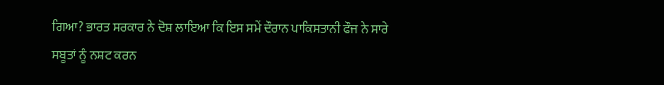ਗਿਆ? ਭਾਰਤ ਸਰਕਾਰ ਨੇ ਦੋਸ਼ ਲਾਇਆ ਕਿ ਇਸ ਸਮੇਂ ਦੌਰਾਨ ਪਾਕਿਸਤਾਨੀ ਫੌਜ ਨੇ ਸਾਰੇ ਸਬੂਤਾਂ ਨੂੰ ਨਸ਼ਟ ਕਰਨ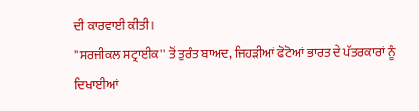ਦੀ ਕਾਰਵਾਈ ਕੀਤੀ।
''ਸਰਜੀਕਲ ਸਟ੍ਰਾਈਕ'' ਤੋਂ ਤੁਰੰਤ ਬਾਅਦ, ਜਿਹੜੀਆਂ ਫੋਟੋਆਂ ਭਾਰਤ ਦੇ ਪੱਤਰਕਾਰਾਂ ਨੂੰ ਦਿਖਾਈਆਂ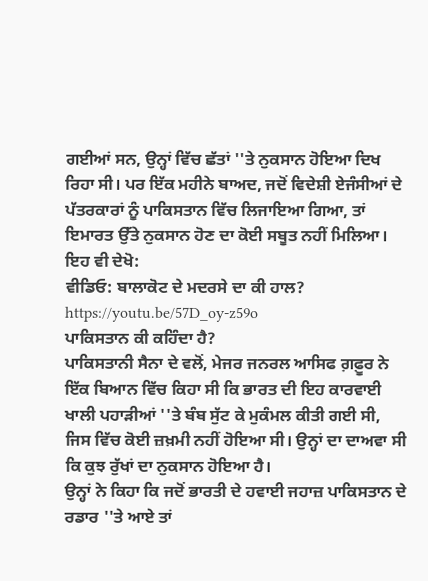ਗਈਆਂ ਸਨ, ਉਨ੍ਹਾਂ ਵਿੱਚ ਛੱਤਾਂ ''ਤੇ ਨੁਕਸਾਨ ਹੋਇਆ ਦਿਖ ਰਿਹਾ ਸੀ। ਪਰ ਇੱਕ ਮਹੀਨੇ ਬਾਅਦ, ਜਦੋਂ ਵਿਦੇਸ਼ੀ ਏਜੰਸੀਆਂ ਦੇ ਪੱਤਰਕਾਰਾਂ ਨੂੰ ਪਾਕਿਸਤਾਨ ਵਿੱਚ ਲਿਜਾਇਆ ਗਿਆ, ਤਾਂ ਇਮਾਰਤ ਉੱਤੇ ਨੁਕਸਾਨ ਹੋਣ ਦਾ ਕੋਈ ਸਬੂਤ ਨਹੀਂ ਮਿਲਿਆ।
ਇਹ ਵੀ ਦੇਖੋ:
ਵੀਡਿਓ: ਬਾਲਾਕੋਟ ਦੇ ਮਦਰਸੇ ਦਾ ਕੀ ਹਾਲ?
https://youtu.be/57D_oy-z59o
ਪਾਕਿਸਤਾਨ ਕੀ ਕਹਿੰਦਾ ਹੈ?
ਪਾਕਿਸਤਾਨੀ ਸੈਨਾ ਦੇ ਵਲੋਂ, ਮੇਜਰ ਜਨਰਲ ਆਸਿਫ ਗ਼ਫ਼ੂਰ ਨੇ ਇੱਕ ਬਿਆਨ ਵਿੱਚ ਕਿਹਾ ਸੀ ਕਿ ਭਾਰਤ ਦੀ ਇਹ ਕਾਰਵਾਈ ਖਾਲੀ ਪਹਾੜੀਆਂ ''ਤੇ ਬੰਬ ਸੁੱਟ ਕੇ ਮੁਕੰਮਲ ਕੀਤੀ ਗਈ ਸੀ, ਜਿਸ ਵਿੱਚ ਕੋਈ ਜ਼ਖ਼ਮੀ ਨਹੀਂ ਹੋਇਆ ਸੀ। ਉਨ੍ਹਾਂ ਦਾ ਦਾਅਵਾ ਸੀ ਕਿ ਕੁਝ ਰੁੱਖਾਂ ਦਾ ਨੁਕਸਾਨ ਹੋਇਆ ਹੈ।
ਉਨ੍ਹਾਂ ਨੇ ਕਿਹਾ ਕਿ ਜਦੋਂ ਭਾਰਤੀ ਦੇ ਹਵਾਈ ਜਹਾਜ਼ ਪਾਕਿਸਤਾਨ ਦੇ ਰਡਾਰ ''ਤੇ ਆਏ ਤਾਂ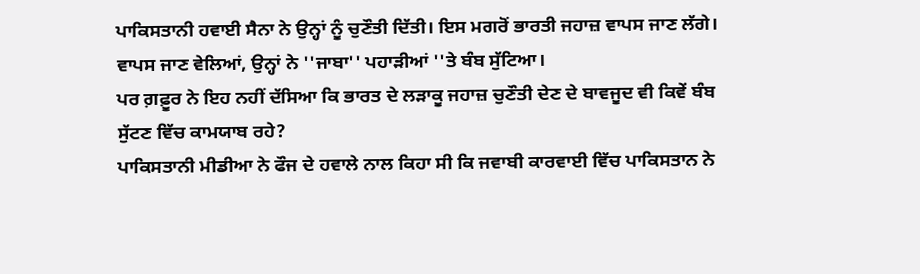ਪਾਕਿਸਤਾਨੀ ਹਵਾਈ ਸੈਨਾ ਨੇ ਉਨ੍ਹਾਂ ਨੂੰ ਚੁਣੌਤੀ ਦਿੱਤੀ। ਇਸ ਮਗਰੋਂ ਭਾਰਤੀ ਜਹਾਜ਼ ਵਾਪਸ ਜਾਣ ਲੱਗੇ। ਵਾਪਸ ਜਾਣ ਵੇਲਿਆਂ, ਉਨ੍ਹਾਂ ਨੇ ''ਜਾਬਾ'' ਪਹਾੜੀਆਂ ''ਤੇ ਬੰਬ ਸੁੱਟਿਆ।
ਪਰ ਗ਼ਫ਼ੂਰ ਨੇ ਇਹ ਨਹੀਂ ਦੱਸਿਆ ਕਿ ਭਾਰਤ ਦੇ ਲੜਾਕੂ ਜਹਾਜ਼ ਚੁਣੌਤੀ ਦੇਣ ਦੇ ਬਾਵਜੂਦ ਵੀ ਕਿਵੇਂ ਬੰਬ ਸੁੱਟਣ ਵਿੱਚ ਕਾਮਯਾਬ ਰਹੇ?
ਪਾਕਿਸਤਾਨੀ ਮੀਡੀਆ ਨੇ ਫੌਜ ਦੇ ਹਵਾਲੇ ਨਾਲ ਕਿਹਾ ਸੀ ਕਿ ਜਵਾਬੀ ਕਾਰਵਾਈ ਵਿੱਚ ਪਾਕਿਸਤਾਨ ਨੇ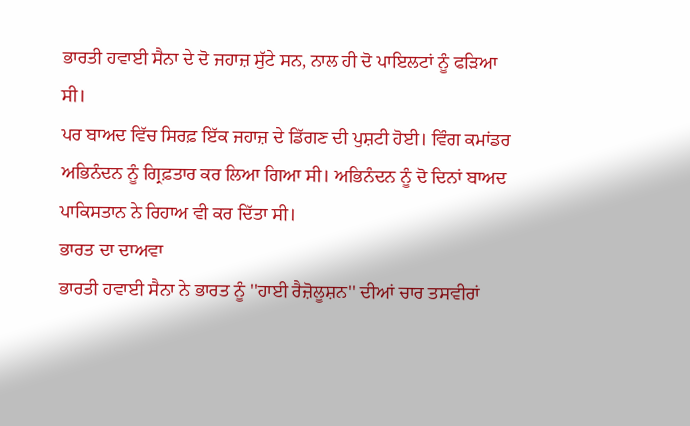ਭਾਰਤੀ ਹਵਾਈ ਸੈਨਾ ਦੇ ਦੋ ਜਹਾਜ਼ ਸੁੱਟੇ ਸਨ, ਨਾਲ ਹੀ ਦੋ ਪਾਇਲਟਾਂ ਨੂੰ ਫੜਿਆ ਸੀ।
ਪਰ ਬਾਅਦ ਵਿੱਚ ਸਿਰਫ਼ ਇੱਕ ਜਹਾਜ਼ ਦੇ ਡਿੱਗਣ ਦੀ ਪੁਸ਼ਟੀ ਹੋਈ। ਵਿੰਗ ਕਮਾਂਡਰ ਅਭਿਨੰਦਨ ਨੂੰ ਗ੍ਰਿਫ਼ਤਾਰ ਕਰ ਲਿਆ ਗਿਆ ਸੀ। ਅਭਿਨੰਦਨ ਨੂੰ ਦੋ ਦਿਨਾਂ ਬਾਅਦ ਪਾਕਿਸਤਾਨ ਨੇ ਰਿਹਾਅ ਵੀ ਕਰ ਦਿੱਤਾ ਸੀ।
ਭਾਰਤ ਦਾ ਦਾਅਵਾ
ਭਾਰਤੀ ਹਵਾਈ ਸੈਨਾ ਨੇ ਭਾਰਤ ਨੂੰ ''ਹਾਈ ਰੈਜ਼ੋਲੂਸ਼ਨ'' ਦੀਆਂ ਚਾਰ ਤਸਵੀਰਾਂ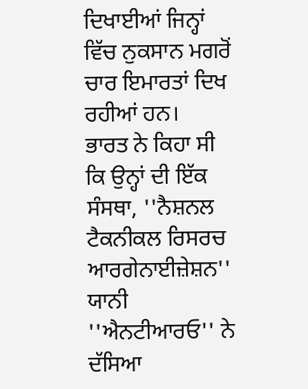ਦਿਖਾਈਆਂ ਜਿਨ੍ਹਾਂ ਵਿੱਚ ਨੁਕਸਾਨ ਮਗਰੋਂ ਚਾਰ ਇਮਾਰਤਾਂ ਦਿਖ ਰਹੀਆਂ ਹਨ।
ਭਾਰਤ ਨੇ ਕਿਹਾ ਸੀ ਕਿ ਉਨ੍ਹਾਂ ਦੀ ਇੱਕ ਸੰਸਥਾ, ''ਨੈਸ਼ਨਲ ਟੈਕਨੀਕਲ ਰਿਸਰਚ ਆਰਗੇਨਾਈਜ਼ੇਸ਼ਨ'' ਯਾਨੀ ''ਐਨਟੀਆਰਓ'' ਨੇ ਦੱਸਿਆ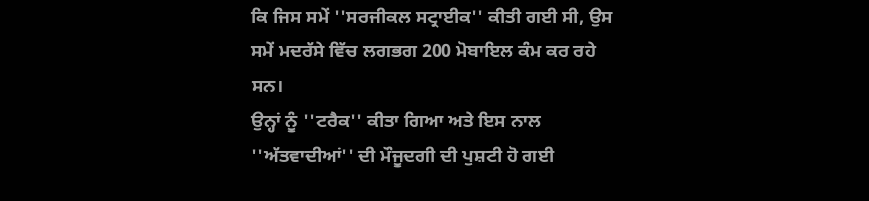ਕਿ ਜਿਸ ਸਮੇਂ ''ਸਰਜੀਕਲ ਸਟ੍ਰਾਈਕ'' ਕੀਤੀ ਗਈ ਸੀ, ਉਸ ਸਮੇਂ ਮਦਰੱਸੇ ਵਿੱਚ ਲਗਭਗ 200 ਮੋਬਾਇਲ ਕੰਮ ਕਰ ਰਹੇ ਸਨ।
ਉਨ੍ਹਾਂ ਨੂੰ ''ਟਰੈਕ'' ਕੀਤਾ ਗਿਆ ਅਤੇ ਇਸ ਨਾਲ ''ਅੱਤਵਾਦੀਆਂ'' ਦੀ ਮੌਜੂਦਗੀ ਦੀ ਪੁਸ਼ਟੀ ਹੋ ਗਈ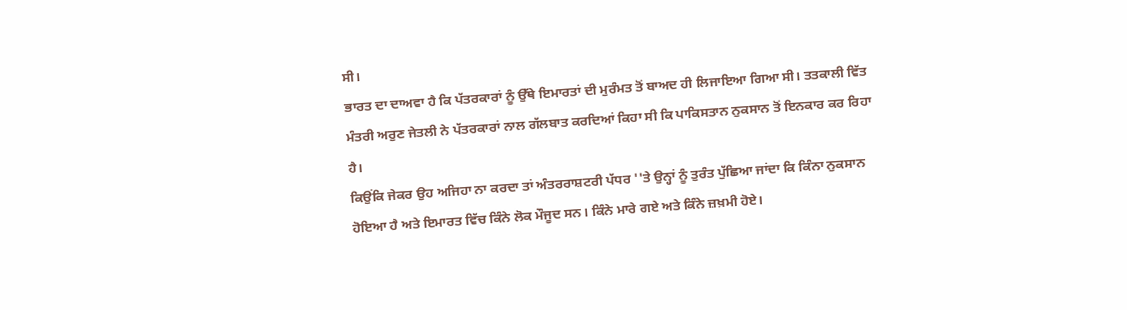ਸੀ।
ਭਾਰਤ ਦਾ ਦਾਅਵਾ ਹੈ ਕਿ ਪੱਤਰਕਾਰਾਂ ਨੂੰ ਉੱਥੇ ਇਮਾਰਤਾਂ ਦੀ ਮੁਰੰਮਤ ਤੋਂ ਬਾਅਦ ਹੀ ਲਿਜਾਇਆ ਗਿਆ ਸੀ। ਤਤਕਾਲੀ ਵਿੱਤ ਮੰਤਰੀ ਅਰੁਣ ਜੇਤਲੀ ਨੇ ਪੱਤਰਕਾਰਾਂ ਨਾਲ ਗੱਲਬਾਤ ਕਰਦਿਆਂ ਕਿਹਾ ਸੀ ਕਿ ਪਾਕਿਸਤਾਨ ਨੁਕਸਾਨ ਤੋਂ ਇਨਕਾਰ ਕਰ ਰਿਹਾ ਹੈ।
ਕਿਉਂਕਿ ਜੇਕਰ ਉਹ ਅਜਿਹਾ ਨਾ ਕਰਦਾ ਤਾਂ ਅੰਤਰਰਾਸ਼ਟਰੀ ਪੱਧਰ ''ਤੇ ਉਨ੍ਹਾਂ ਨੂੰ ਤੁਰੰਤ ਪੁੱਛਿਆ ਜਾਂਦਾ ਕਿ ਕਿੰਨਾ ਨੁਕਸਾਨ ਹੋਇਆ ਹੈ ਅਤੇ ਇਮਾਰਤ ਵਿੱਚ ਕਿੰਨੇ ਲੋਕ ਮੌਜੂਦ ਸਨ। ਕਿੰਨੇ ਮਾਰੇ ਗਏ ਅਤੇ ਕਿੰਨੇ ਜ਼ਖ਼ਮੀ ਹੋਏ।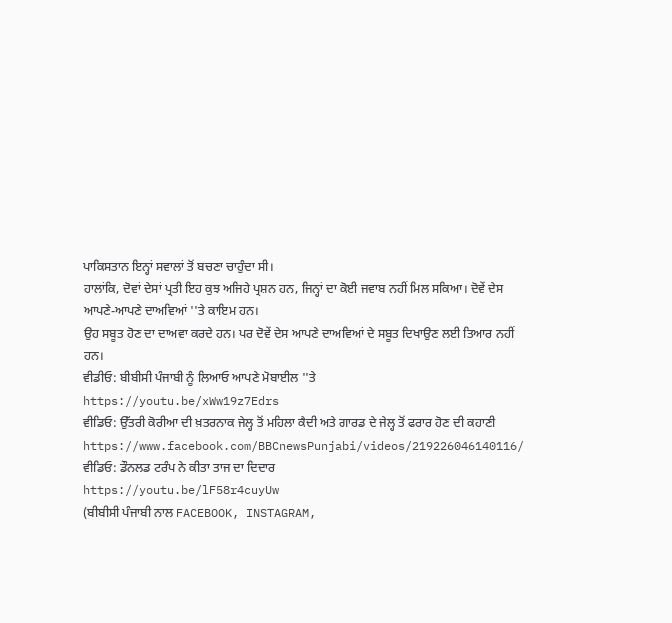ਪਾਕਿਸਤਾਨ ਇਨ੍ਹਾਂ ਸਵਾਲਾਂ ਤੋਂ ਬਚਣਾ ਚਾਹੁੰਦਾ ਸੀ।
ਹਾਲਾਂਕਿ, ਦੋਵਾਂ ਦੇਸਾਂ ਪ੍ਰਤੀ ਇਹ ਕੁਝ ਅਜਿਹੇ ਪ੍ਰਸ਼ਨ ਹਨ, ਜਿਨ੍ਹਾਂ ਦਾ ਕੋਈ ਜਵਾਬ ਨਹੀਂ ਮਿਲ ਸਕਿਆ। ਦੋਵੇਂ ਦੇਸ ਆਪਣੇ-ਆਪਣੇ ਦਾਅਵਿਆਂ ''ਤੇ ਕਾਇਮ ਹਨ।
ਉਹ ਸਬੂਤ ਹੋਣ ਦਾ ਦਾਅਵਾ ਕਰਦੇ ਹਨ। ਪਰ ਦੋਵੇਂ ਦੇਸ ਆਪਣੇ ਦਾਅਵਿਆਂ ਦੇ ਸਬੂਤ ਦਿਖਾਉਣ ਲਈ ਤਿਆਰ ਨਹੀਂ ਹਨ।
ਵੀਡੀਓ: ਬੀਬੀਸੀ ਪੰਜਾਬੀ ਨੂੰ ਲਿਆਓ ਆਪਣੇ ਮੋਬਾਈਲ ''ਤੇ
https://youtu.be/xWw19z7Edrs
ਵੀਡਿਓ: ਉੱਤਰੀ ਕੋਰੀਆ ਦੀ ਖ਼ਤਰਨਾਕ ਜੇਲ੍ਹ ਤੋਂ ਮਹਿਲਾ ਕੈਦੀ ਅਤੇ ਗਾਰਡ ਦੇ ਜੇਲ੍ਹ ਤੋਂ ਫਰਾਰ ਹੋਣ ਦੀ ਕਹਾਣੀ
https://www.facebook.com/BBCnewsPunjabi/videos/219226046140116/
ਵੀਡਿਓ: ਡੌਨਲਡ ਟਰੰਪ ਨੇ ਕੀਤਾ ਤਾਜ ਦਾ ਦਿਦਾਰ
https://youtu.be/lF58r4cuyUw
(ਬੀਬੀਸੀ ਪੰਜਾਬੀ ਨਾਲ FACEBOOK, INSTAGRAM,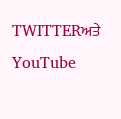TWITTERਅਤੇ YouTube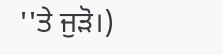''ਤੇ ਜੁੜੋ।)